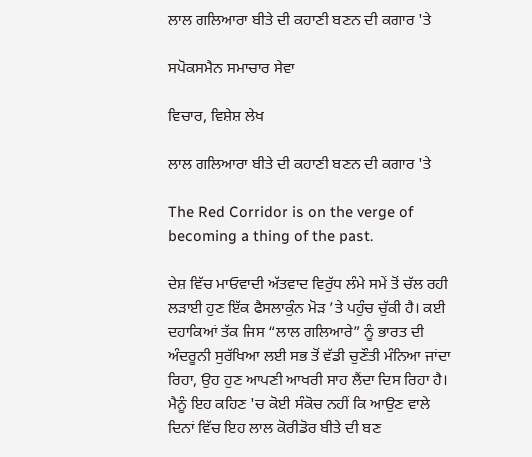ਲਾਲ ਗਲਿਆਰਾ ਬੀਤੇ ਦੀ ਕਹਾਣੀ ਬਣਨ ਦੀ ਕਗਾਰ 'ਤੇ

ਸਪੋਕਸਮੈਨ ਸਮਾਚਾਰ ਸੇਵਾ

ਵਿਚਾਰ, ਵਿਸ਼ੇਸ਼ ਲੇਖ

ਲਾਲ ਗਲਿਆਰਾ ਬੀਤੇ ਦੀ ਕਹਾਣੀ ਬਣਨ ਦੀ ਕਗਾਰ 'ਤੇ

The Red Corridor is on the verge of becoming a thing of the past.

ਦੇਸ਼ ਵਿੱਚ ਮਾਓਵਾਦੀ ਅੱਤਵਾਦ ਵਿਰੁੱਧ ਲੰਮੇ ਸਮੇਂ ਤੋਂ ਚੱਲ ਰਹੀ ਲੜਾਈ ਹੁਣ ਇੱਕ ਫੈਸਲਾਕੁੰਨ ਮੋੜ ’ਤੇ ਪਹੁੰਚ ਚੁੱਕੀ ਹੈ। ਕਈ ਦਹਾਕਿਆਂ ਤੱਕ ਜਿਸ “ਲਾਲ ਗਲਿਆਰੇ” ਨੂੰ ਭਾਰਤ ਦੀ ਅੰਦਰੂਨੀ ਸੁਰੱਖਿਆ ਲਈ ਸਭ ਤੋਂ ਵੱਡੀ ਚੁਣੌਤੀ ਮੰਨਿਆ ਜਾਂਦਾ ਰਿਹਾ, ਉਹ ਹੁਣ ਆਪਣੀ ਆਖਰੀ ਸਾਹ ਲੈਂਦਾ ਦਿਸ ਰਿਹਾ ਹੈ। ਮੈਨੂੰ ਇਹ ਕਹਿਣ 'ਚ ਕੋਈ ਸੰਕੋਚ ਨਹੀਂ ਕਿ ਆਉਣ ਵਾਲੇ ਦਿਨਾਂ ਵਿੱਚ ਇਹ ਲਾਲ ਕੋਰੀਡੋਰ ਬੀਤੇ ਦੀ ਬਣ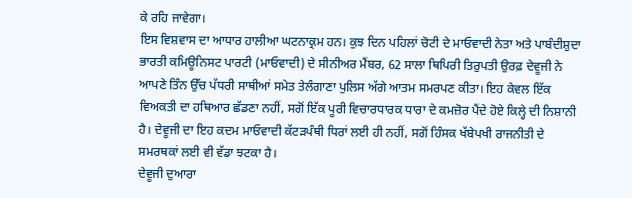ਕੇ ਰਹਿ ਜਾਵੇਗਾ।
ਇਸ ਵਿਸ਼ਵਾਸ ਦਾ ਆਧਾਰ ਹਾਲੀਆ ਘਟਨਾਕ੍ਰਮ ਹਨ। ਕੁਝ ਦਿਨ ਪਹਿਲਾਂ ਚੋਟੀ ਦੇ ਮਾਓਵਾਦੀ ਨੇਤਾ ਅਤੇ ਪਾਬੰਦੀਸ਼ੁਦਾ ਭਾਰਤੀ ਕਮਿਊਨਿਸਟ ਪਾਰਟੀ (ਮਾਓਵਾਦੀ) ਦੇ ਸੀਨੀਅਰ ਮੈਂਬਰ, 62 ਸਾਲਾ ਥਿਪਿਰੀ ਤਿਰੁਪਤੀ ਉਰਫ਼ ਦੇਵੂਜੀ ਨੇ ਆਪਣੇ ਤਿੰਨ ਉੱਚ ਪੱਧਰੀ ਸਾਥੀਆਂ ਸਮੇਤ ਤੇਲੰਗਾਣਾ ਪੁਲਿਸ ਅੱਗੇ ਆਤਮ ਸਮਰਪਣ ਕੀਤਾ। ਇਹ ਕੇਵਲ ਇੱਕ ਵਿਅਕਤੀ ਦਾ ਹਥਿਆਰ ਛੱਡਣਾ ਨਹੀਂ, ਸਗੋਂ ਇੱਕ ਪੂਰੀ ਵਿਚਾਰਧਾਰਕ ਧਾਰਾ ਦੇ ਕਮਜ਼ੋਰ ਪੈਂਦੇ ਹੋਏ ਕਿਲ੍ਹੇ ਦੀ ਨਿਸ਼ਾਨੀ ਹੈ। ਦੇਵੂਜੀ ਦਾ ਇਹ ਕਦਮ ਮਾਓਵਾਦੀ ਕੱਟੜਪੰਥੀ ਧਿਰਾਂ ਲਈ ਹੀ ਨਹੀਂ, ਸਗੋਂ ਹਿੰਸਕ ਖੱਬੇਪਖੀ ਰਾਜਨੀਤੀ ਦੇ ਸਮਰਥਕਾਂ ਲਈ ਵੀ ਵੱਡਾ ਝਟਕਾ ਹੈ।
ਦੇਵੂਜੀ ਦੁਆਰਾ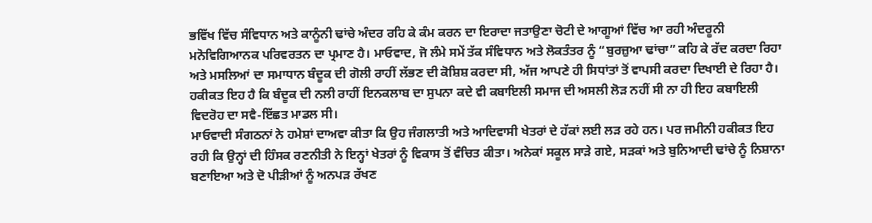ਭਵਿੱਖ ਵਿੱਚ ਸੰਵਿਧਾਨ ਅਤੇ ਕਾਨੂੰਨੀ ਢਾਂਚੇ ਅੰਦਰ ਰਹਿ ਕੇ ਕੰਮ ਕਰਨ ਦਾ ਇਰਾਦਾ ਜਤਾਉਣਾ ਚੋਟੀ ਦੇ ਆਗੂਆਂ ਵਿੱਚ ਆ ਰਹੀ ਅੰਦਰੂਨੀ ਮਨੋਵਿਗਿਆਨਕ ਪਰਿਵਰਤਨ ਦਾ ਪ੍ਰਮਾਣ ਹੈ। ਮਾਓਵਾਦ, ਜੋ ਲੰਮੇ ਸਮੇਂ ਤੱਕ ਸੰਵਿਧਾਨ ਅਤੇ ਲੋਕਤੰਤਰ ਨੂੰ “ਬੁਰਜ਼ੁਆ ਢਾਂਚਾ” ਕਹਿ ਕੇ ਰੱਦ ਕਰਦਾ ਰਿਹਾ ਅਤੇ ਮਸਲਿਆਂ ਦਾ ਸਮਾਧਾਨ ਬੰਦੂਕ ਦੀ ਗੋਲੀ ਰਾਹੀਂ ਲੱਭਣ ਦੀ ਕੋਸ਼ਿਸ਼ ਕਰਦਾ ਸੀ, ਅੱਜ ਆਪਣੇ ਹੀ ਸਿਧਾਂਤਾਂ ਤੋਂ ਵਾਪਸੀ ਕਰਦਾ ਦਿਖਾਈ ਦੇ ਰਿਹਾ ਹੈ। ਹਕੀਕਤ ਇਹ ਹੈ ਕਿ ਬੰਦੂਕ ਦੀ ਨਲੀ ਰਾਹੀਂ ਇਨਕਲਾਬ ਦਾ ਸੁਪਨਾ ਕਦੇ ਵੀ ਕਬਾਇਲੀ ਸਮਾਜ ਦੀ ਅਸਲੀ ਲੋੜ ਨਹੀਂ ਸੀ ਨਾ ਹੀ ਇਹ ਕਬਾਇਲੀ ਵਿਦਰੋਹ ਦਾ ਸਵੈ-ਇੱਛਤ ਮਾਡਲ ਸੀ।
ਮਾਓਵਾਦੀ ਸੰਗਠਨਾਂ ਨੇ ਹਮੇਸ਼ਾਂ ਦਾਅਵਾ ਕੀਤਾ ਕਿ ਉਹ ਜੰਗਲਾਤੀ ਅਤੇ ਆਦਿਵਾਸੀ ਖੇਤਰਾਂ ਦੇ ਹੱਕਾਂ ਲਈ ਲੜ ਰਹੇ ਹਨ। ਪਰ ਜਮੀਨੀ ਹਕੀਕਤ ਇਹ ਰਹੀ ਕਿ ਉਨ੍ਹਾਂ ਦੀ ਹਿੰਸਕ ਰਣਨੀਤੀ ਨੇ ਇਨ੍ਹਾਂ ਖੇਤਰਾਂ ਨੂੰ ਵਿਕਾਸ ਤੋਂ ਵੰਚਿਤ ਕੀਤਾ। ਅਨੇਕਾਂ ਸਕੂਲ ਸਾੜੇ ਗਏ, ਸੜਕਾਂ ਅਤੇ ਬੁਨਿਆਦੀ ਢਾਂਚੇ ਨੂੰ ਨਿਸ਼ਾਨਾ ਬਣਾਇਆ ਅਤੇ ਦੋ ਪੀੜੀਆਂ ਨੂੰ ਅਨਪੜ ਰੱਖਣ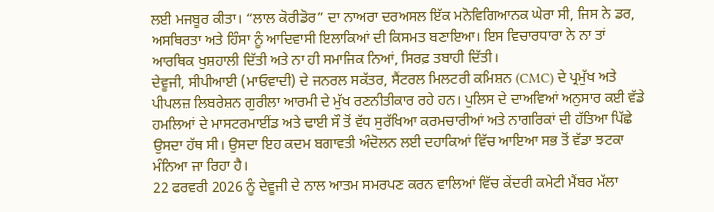ਲਈ ਮਜਬੂਰ ਕੀਤਾ। “ਲਾਲ ਕੋਰੀਡੋਰ” ਦਾ ਨਾਅਰਾ ਦਰਅਸਲ ਇੱਕ ਮਨੋਵਿਗਿਆਨਕ ਘੇਰਾ ਸੀ, ਜਿਸ ਨੇ ਡਰ, ਅਸਥਿਰਤਾ ਅਤੇ ਹਿੰਸਾ ਨੂੰ ਆਦਿਵਾਸੀ ਇਲਾਕਿਆਂ ਦੀ ਕਿਸਮਤ ਬਣਾਇਆ। ਇਸ ਵਿਚਾਰਧਾਰਾ ਨੇ ਨਾ ਤਾਂ ਆਰਥਿਕ ਖੁਸ਼ਹਾਲੀ ਦਿੱਤੀ ਅਤੇ ਨਾ ਹੀ ਸਮਾਜਿਕ ਨਿਆਂ, ਸਿਰਫ਼ ਤਬਾਹੀ ਦਿੱਤੀ।
ਦੇਵੂਜੀ, ਸੀਪੀਆਈ (ਮਾਓਵਾਦੀ) ਦੇ ਜਨਰਲ ਸਕੱਤਰ, ਸੈਂਟਰਲ ਮਿਲਟਰੀ ਕਮਿਸ਼ਨ (CMC) ਦੇ ਪ੍ਰਮੁੱਖ ਅਤੇ ਪੀਪਲਜ਼ ਲਿਬਰੇਸ਼ਨ ਗੁਰੀਲਾ ਆਰਮੀ ਦੇ ਮੁੱਖ ਰਣਨੀਤੀਕਾਰ ਰਹੇ ਹਨ। ਪੁਲਿਸ ਦੇ ਦਾਅਵਿਆਂ ਅਨੁਸਾਰ ਕਈ ਵੱਡੇ ਹਮਲਿਆਂ ਦੇ ਮਾਸਟਰਮਾਈਂਡ ਅਤੇ ਢਾਈ ਸੌ ਤੋਂ ਵੱਧ ਸੁਰੱਖਿਆ ਕਰਮਚਾਰੀਆਂ ਅਤੇ ਨਾਗਰਿਕਾਂ ਦੀ ਹੱਤਿਆ ਪਿੱਛੇ ਉਸਦਾ ਹੱਥ ਸੀ। ਉਸਦਾ ਇਹ ਕਦਮ ਬਗਾਵਤੀ ਅੰਦੋਲਨ ਲਈ ਦਹਾਕਿਆਂ ਵਿੱਚ ਆਇਆ ਸਭ ਤੋਂ ਵੱਡਾ ਝਟਕਾ ਮੰਨਿਆ ਜਾ ਰਿਹਾ ਹੈ।
22 ਫਰਵਰੀ 2026 ਨੂੰ ਦੇਵੂਜੀ ਦੇ ਨਾਲ ਆਤਮ ਸਮਰਪਣ ਕਰਨ ਵਾਲਿਆਂ ਵਿੱਚ ਕੇਂਦਰੀ ਕਮੇਟੀ ਮੈਂਬਰ ਮੱਲਾ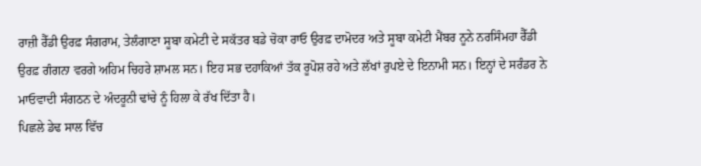ਰਾਜ਼ੀ ਰੈੱਡੀ ਉਰਫ਼ ਸੰਗਰਾਮ, ਤੇਲੰਗਾਣਾ ਸੂਬਾ ਕਮੇਟੀ ਦੇ ਸਕੱਤਰ ਬਡੇ ਚੋਕਾ ਰਾਓ ਉਰਫ਼ ਦਾਮੋਦਰ ਅਤੇ ਸੂਬਾ ਕਮੇਟੀ ਮੈਂਬਰ ਨੂਨੇ ਨਰਸਿੰਮਹਾ ਰੈੱਡੀ ਉਰਫ਼ ਗੰਗਨਾ ਵਰਗੇ ਅਹਿਮ ਚਿਹਰੇ ਸ਼ਾਮਲ ਸਨ। ਇਹ ਸਭ ਦਹਾਕਿਆਂ ਤੱਕ ਰੂਪੋਸ਼ ਰਹੇ ਅਤੇ ਲੱਖਾਂ ਰੁਪਏ ਦੇ ਇਨਾਮੀ ਸਨ। ਇਨ੍ਹਾਂ ਦੇ ਸਰੰਡਰ ਨੇ ਮਾਓਵਾਦੀ ਸੰਗਠਨ ਦੇ ਅੰਦਰੂਨੀ ਢਾਂਚੇ ਨੂੰ ਹਿਲਾ ਕੇ ਰੱਖ ਦਿੱਤਾ ਹੈ।
ਪਿਛਲੇ ਡੇਢ ਸਾਲ ਵਿੱਚ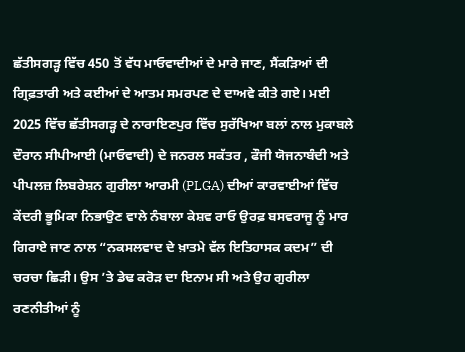ਛੱਤੀਸਗੜ੍ਹ ਵਿੱਚ 450 ਤੋਂ ਵੱਧ ਮਾਓਵਾਦੀਆਂ ਦੇ ਮਾਰੇ ਜਾਣ, ਸੈਂਕੜਿਆਂ ਦੀ ਗ੍ਰਿਫ਼ਤਾਰੀ ਅਤੇ ਕਈਆਂ ਦੇ ਆਤਮ ਸਮਰਪਣ ਦੇ ਦਾਅਵੇ ਕੀਤੇ ਗਏ। ਮਈ 2025 ਵਿੱਚ ਛੱਤੀਸਗੜ੍ਹ ਦੇ ਨਾਰਾਇਣਪੁਰ ਵਿੱਚ ਸੁਰੱਖਿਆ ਬਲਾਂ ਨਾਲ ਮੁਕਾਬਲੇ ਦੌਰਾਨ ਸੀਪੀਆਈ (ਮਾਓਵਾਦੀ) ਦੇ ਜਨਰਲ ਸਕੱਤਰ , ਫੌਜੀ ਯੋਜਨਾਬੰਦੀ ਅਤੇ ਪੀਪਲਜ਼ ਲਿਬਰੇਸ਼ਨ ਗੁਰੀਲਾ ਆਰਮੀ (PLGA) ਦੀਆਂ ਕਾਰਵਾਈਆਂ ਵਿੱਚ ਕੇਂਦਰੀ ਭੂਮਿਕਾ ਨਿਭਾਉਣ ਵਾਲੇ ਨੰਬਾਲਾ ਕੇਸ਼ਵ ਰਾਓ ਉਰਫ਼ ਬਸਵਰਾਜੂ ਨੂੰ ਮਾਰ ਗਿਰਾਏ ਜਾਣ ਨਾਲ “ਨਕਸਲਵਾਦ ਦੇ ਖ਼ਾਤਮੇ ਵੱਲ ਇਤਿਹਾਸਕ ਕਦਮ” ਦੀ ਚਰਚਾ ਛਿੜੀ। ਉਸ ’ਤੇ ਡੇਢ ਕਰੋੜ ਦਾ ਇਨਾਮ ਸੀ ਅਤੇ ਉਹ ਗੁਰੀਲਾ ਰਣਨੀਤੀਆਂ ਨੂੰ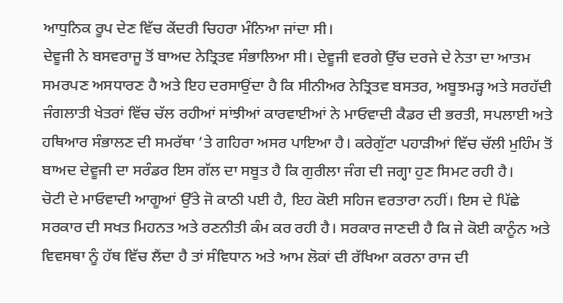ਆਧੁਨਿਕ ਰੂਪ ਦੇਣ ਵਿੱਚ ਕੇਂਦਰੀ ਚਿਹਰਾ ਮੰਨਿਆ ਜਾਂਦਾ ਸੀ।
ਦੇਵੂਜੀ ਨੇ ਬਸਵਰਾਜੂ ਤੋਂ ਬਾਅਦ ਨੇਤ੍ਰਿਤਵ ਸੰਭਾਲਿਆ ਸੀ। ਦੇਵੂਜੀ ਵਰਗੇ ਉੱਚ ਦਰਜੇ ਦੇ ਨੇਤਾ ਦਾ ਆਤਮ ਸਮਰਪਣ ਅਸਧਾਰਣ ਹੈ ਅਤੇ ਇਹ ਦਰਸਾਉਂਦਾ ਹੈ ਕਿ ਸੀਨੀਅਰ ਨੇਤ੍ਰਿਤਵ ਬਸਤਰ, ਅਬੂਝਮੜ੍ਹ ਅਤੇ ਸਰਹੱਦੀ ਜੰਗਲਾਤੀ ਖੇਤਰਾਂ ਵਿੱਚ ਚੱਲ ਰਹੀਆਂ ਸਾਂਝੀਆਂ ਕਾਰਵਾਈਆਂ ਨੇ ਮਾਓਵਾਦੀ ਕੈਡਰ ਦੀ ਭਰਤੀ, ਸਪਲਾਈ ਅਤੇ ਹਥਿਆਰ ਸੰਭਾਲਣ ਦੀ ਸਮਰੱਥਾ ’ਤੇ ਗਹਿਰਾ ਅਸਰ ਪਾਇਆ ਹੈ। ਕਰੇਗੁੱਟਾ ਪਹਾੜੀਆਂ ਵਿੱਚ ਚੱਲੀ ਮੁਹਿੰਮ ਤੋਂ ਬਾਅਦ ਦੇਵੂਜੀ ਦਾ ਸਰੰਡਰ ਇਸ ਗੱਲ ਦਾ ਸਬੂਤ ਹੈ ਕਿ ਗੁਰੀਲਾ ਜੰਗ ਦੀ ਜਗ੍ਹਾ ਹੁਣ ਸਿਮਟ ਰਹੀ ਹੈ।
ਚੋਟੀ ਦੇ ਮਾਓਵਾਦੀ ਆਗੂਆਂ ਉੱਤੇ ਜੋ ਕਾਠੀ ਪਈ ਹੈ, ਇਹ ਕੋਈ ਸਹਿਜ ਵਰਤਾਰਾ ਨਹੀਂ। ਇਸ ਦੇ ਪਿੱਛੇ ਸਰਕਾਰ ਦੀ ਸਖਤ ਮਿਹਨਤ ਅਤੇ ਰਣਨੀਤੀ ਕੰਮ ਕਰ ਰਹੀ ਹੈ। ਸਰਕਾਰ ਜਾਣਦੀ ਹੈ ਕਿ ਜੇ ਕੋਈ ਕਾਨੂੰਨ ਅਤੇ ਵਿਵਸਥਾ ਨੂੰ ਹੱਥ ਵਿੱਚ ਲੈਂਦਾ ਹੈ ਤਾਂ ਸੰਵਿਧਾਨ ਅਤੇ ਆਮ ਲੋਕਾਂ ਦੀ ਰੱਖਿਆ ਕਰਨਾ ਰਾਜ ਦੀ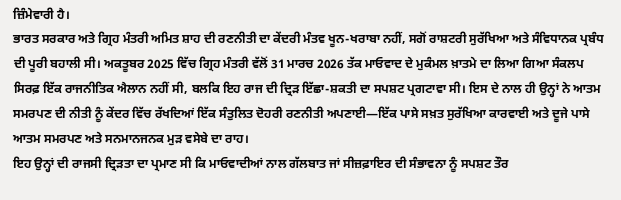ਜ਼ਿੰਮੇਵਾਰੀ ਹੈ।
ਭਾਰਤ ਸਰਕਾਰ ਅਤੇ ਗ੍ਰਿਹ ਮੰਤਰੀ ਅਮਿਤ ਸ਼ਾਹ ਦੀ ਰਣਨੀਤੀ ਦਾ ਕੇਂਦਰੀ ਮੰਤਵ ਖੂਨ-ਖਰਾਬਾ ਨਹੀਂ, ਸਗੋਂ ਰਾਸ਼ਟਰੀ ਸੁਰੱਖਿਆ ਅਤੇ ਸੰਵਿਧਾਨਕ ਪ੍ਰਬੰਧ ਦੀ ਪੂਰੀ ਬਹਾਲੀ ਸੀ। ਅਕਤੂਬਰ 2025 ਵਿੱਚ ਗ੍ਰਿਹ ਮੰਤਰੀ ਵੱਲੋਂ 31 ਮਾਰਚ 2026 ਤੱਕ ਮਾਓਵਾਦ ਦੇ ਮੁਕੰਮਲ ਖ਼ਾਤਮੇ ਦਾ ਲਿਆ ਗਿਆ ਸੰਕਲਪ ਸਿਰਫ਼ ਇੱਕ ਰਾਜਨੀਤਿਕ ਐਲਾਨ ਨਹੀਂ ਸੀ, ਬਲਕਿ ਇਹ ਰਾਜ ਦੀ ਦ੍ਰਿੜ ਇੱਛਾ-ਸ਼ਕਤੀ ਦਾ ਸਪਸ਼ਟ ਪ੍ਰਗਟਾਵਾ ਸੀ। ਇਸ ਦੇ ਨਾਲ ਹੀ ਉਨ੍ਹਾਂ ਨੇ ਆਤਮ ਸਮਰਪਣ ਦੀ ਨੀਤੀ ਨੂੰ ਕੇਂਦਰ ਵਿੱਚ ਰੱਖਦਿਆਂ ਇੱਕ ਸੰਤੁਲਿਤ ਦੋਹਰੀ ਰਣਨੀਤੀ ਅਪਣਾਈ—ਇੱਕ ਪਾਸੇ ਸਖ਼ਤ ਸੁਰੱਖਿਆ ਕਾਰਵਾਈ ਅਤੇ ਦੂਜੇ ਪਾਸੇ ਆਤਮ ਸਮਰਪਣ ਅਤੇ ਸਨਮਾਨਜਨਕ ਮੁੜ ਵਸੇਬੇ ਦਾ ਰਾਹ।
ਇਹ ਉਨ੍ਹਾਂ ਦੀ ਰਾਜਸੀ ਦ੍ਰਿੜਤਾ ਦਾ ਪ੍ਰਮਾਣ ਸੀ ਕਿ ਮਾਓਵਾਦੀਆਂ ਨਾਲ ਗੱਲਬਾਤ ਜਾਂ ਸੀਜ਼ਫ਼ਾਇਰ ਦੀ ਸੰਭਾਵਨਾ ਨੂੰ ਸਪਸ਼ਟ ਤੌਰ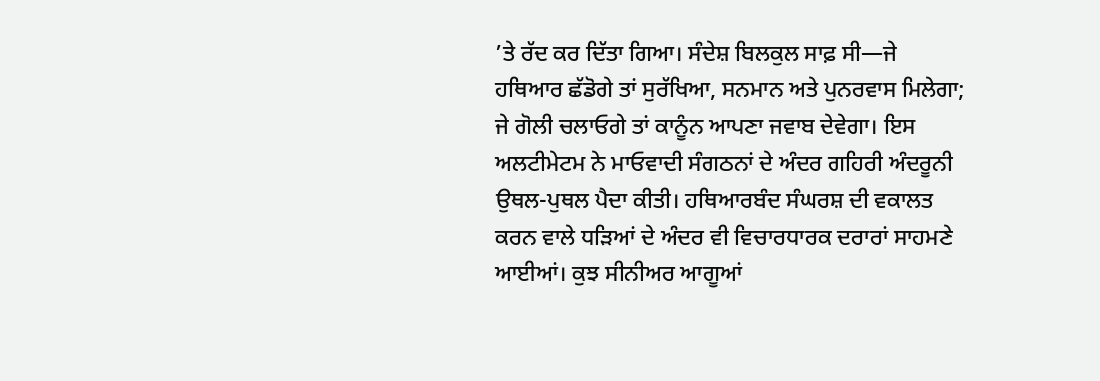’ਤੇ ਰੱਦ ਕਰ ਦਿੱਤਾ ਗਿਆ। ਸੰਦੇਸ਼ ਬਿਲਕੁਲ ਸਾਫ਼ ਸੀ—ਜੇ ਹਥਿਆਰ ਛੱਡੋਗੇ ਤਾਂ ਸੁਰੱਖਿਆ, ਸਨਮਾਨ ਅਤੇ ਪੁਨਰਵਾਸ ਮਿਲੇਗਾ; ਜੇ ਗੋਲੀ ਚਲਾਓਗੇ ਤਾਂ ਕਾਨੂੰਨ ਆਪਣਾ ਜਵਾਬ ਦੇਵੇਗਾ। ਇਸ ਅਲਟੀਮੇਟਮ ਨੇ ਮਾਓਵਾਦੀ ਸੰਗਠਨਾਂ ਦੇ ਅੰਦਰ ਗਹਿਰੀ ਅੰਦਰੂਨੀ ਉਥਲ-ਪੁਥਲ ਪੈਦਾ ਕੀਤੀ। ਹਥਿਆਰਬੰਦ ਸੰਘਰਸ਼ ਦੀ ਵਕਾਲਤ ਕਰਨ ਵਾਲੇ ਧੜਿਆਂ ਦੇ ਅੰਦਰ ਵੀ ਵਿਚਾਰਧਾਰਕ ਦਰਾਰਾਂ ਸਾਹਮਣੇ ਆਈਆਂ। ਕੁਝ ਸੀਨੀਅਰ ਆਗੂਆਂ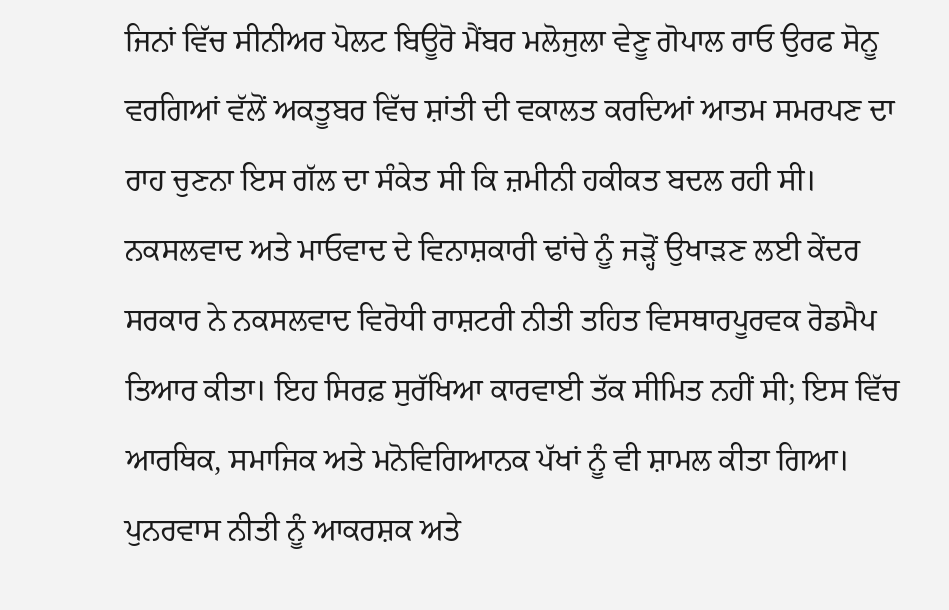ਜਿਨਾਂ ਵਿੱਚ ਸੀਨੀਅਰ ਪੋਲਟ ਬਿਊਰੋ ਮੈਂਬਰ ਮਲੋਜੁਲਾ ਵੇਣੂ ਗੋਪਾਲ ਰਾਓ ਉਰਫ ਸੋਨੂ ਵਰਗਿਆਂ ਵੱਲੋਂ ਅਕਤੂਬਰ ਵਿੱਚ ਸ਼ਾਂਤੀ ਦੀ ਵਕਾਲਤ ਕਰਦਿਆਂ ਆਤਮ ਸਮਰਪਣ ਦਾ ਰਾਹ ਚੁਣਨਾ ਇਸ ਗੱਲ ਦਾ ਸੰਕੇਤ ਸੀ ਕਿ ਜ਼ਮੀਨੀ ਹਕੀਕਤ ਬਦਲ ਰਹੀ ਸੀ।
ਨਕਸਲਵਾਦ ਅਤੇ ਮਾਓਵਾਦ ਦੇ ਵਿਨਾਸ਼ਕਾਰੀ ਢਾਂਚੇ ਨੂੰ ਜੜ੍ਹੋਂ ਉਖਾੜਣ ਲਈ ਕੇਂਦਰ ਸਰਕਾਰ ਨੇ ਨਕਸਲਵਾਦ ਵਿਰੋਧੀ ਰਾਸ਼ਟਰੀ ਨੀਤੀ ਤਹਿਤ ਵਿਸਥਾਰਪੂਰਵਕ ਰੋਡਮੈਪ ਤਿਆਰ ਕੀਤਾ। ਇਹ ਸਿਰਫ਼ ਸੁਰੱਖਿਆ ਕਾਰਵਾਈ ਤੱਕ ਸੀਮਿਤ ਨਹੀਂ ਸੀ; ਇਸ ਵਿੱਚ ਆਰਥਿਕ, ਸਮਾਜਿਕ ਅਤੇ ਮਨੋਵਿਗਿਆਨਕ ਪੱਖਾਂ ਨੂੰ ਵੀ ਸ਼ਾਮਲ ਕੀਤਾ ਗਿਆ। ਪੁਨਰਵਾਸ ਨੀਤੀ ਨੂੰ ਆਕਰਸ਼ਕ ਅਤੇ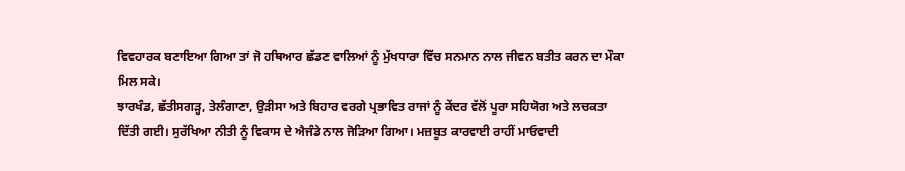ਵਿਵਹਾਰਕ ਬਣਾਇਆ ਗਿਆ ਤਾਂ ਜੋ ਹਥਿਆਰ ਛੱਡਣ ਵਾਲਿਆਂ ਨੂੰ ਮੁੱਖਧਾਰਾ ਵਿੱਚ ਸਨਮਾਨ ਨਾਲ ਜੀਵਨ ਬਤੀਤ ਕਰਨ ਦਾ ਮੌਕਾ ਮਿਲ ਸਕੇ।
ਝਾਰਖੰਡ, ਛੱਤੀਸਗੜ੍ਹ, ਤੇਲੰਗਾਣਾ, ਉੜੀਸਾ ਅਤੇ ਬਿਹਾਰ ਵਰਗੇ ਪ੍ਰਭਾਵਿਤ ਰਾਜਾਂ ਨੂੰ ਕੇਂਦਰ ਵੱਲੋਂ ਪੂਰਾ ਸਹਿਯੋਗ ਅਤੇ ਲਚਕਤਾ ਦਿੱਤੀ ਗਈ। ਸੁਰੱਖਿਆ ਨੀਤੀ ਨੂੰ ਵਿਕਾਸ ਦੇ ਐਜੰਡੇ ਨਾਲ ਜੋੜਿਆ ਗਿਆ। ਮਜ਼ਬੂਤ ਕਾਰਵਾਈ ਰਾਹੀਂ ਮਾਓਵਾਦੀ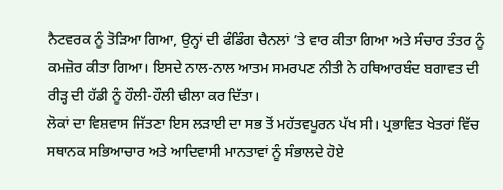ਨੈਟਵਰਕ ਨੂੰ ਤੋੜਿਆ ਗਿਆ, ਉਨ੍ਹਾਂ ਦੀ ਫੰਡਿੰਗ ਚੈਨਲਾਂ ’ਤੇ ਵਾਰ ਕੀਤਾ ਗਿਆ ਅਤੇ ਸੰਚਾਰ ਤੰਤਰ ਨੂੰ ਕਮਜ਼ੋਰ ਕੀਤਾ ਗਿਆ। ਇਸਦੇ ਨਾਲ-ਨਾਲ ਆਤਮ ਸਮਰਪਣ ਨੀਤੀ ਨੇ ਹਥਿਆਰਬੰਦ ਬਗਾਵਤ ਦੀ ਰੀੜ੍ਹ ਦੀ ਹੱਡੀ ਨੂੰ ਹੌਲੀ-ਹੌਲੀ ਢੀਲਾ ਕਰ ਦਿੱਤਾ।
ਲੋਕਾਂ ਦਾ ਵਿਸ਼ਵਾਸ ਜਿੱਤਣਾ ਇਸ ਲੜਾਈ ਦਾ ਸਭ ਤੋਂ ਮਹੱਤਵਪੂਰਨ ਪੱਖ ਸੀ। ਪ੍ਰਭਾਵਿਤ ਖੇਤਰਾਂ ਵਿੱਚ ਸਥਾਨਕ ਸਭਿਆਚਾਰ ਅਤੇ ਆਦਿਵਾਸੀ ਮਾਨਤਾਵਾਂ ਨੂੰ ਸੰਭਾਲਦੇ ਹੋਏ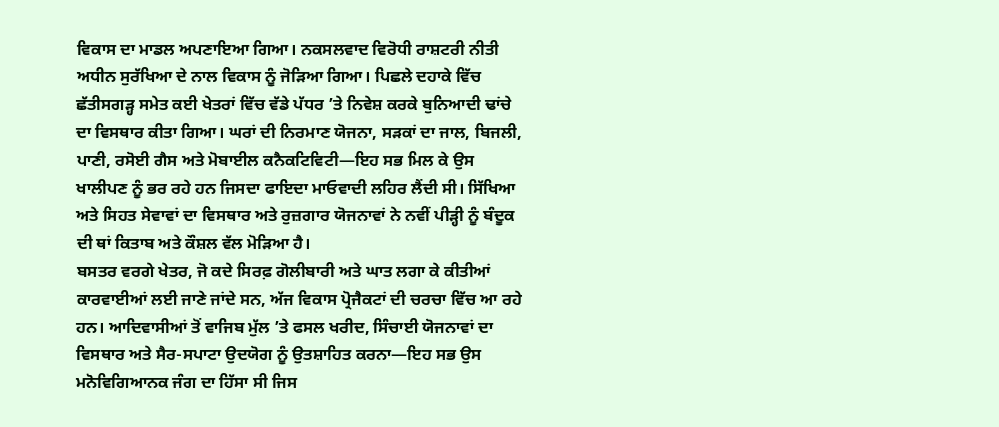ਵਿਕਾਸ ਦਾ ਮਾਡਲ ਅਪਣਾਇਆ ਗਿਆ। ਨਕਸਲਵਾਦ ਵਿਰੋਧੀ ਰਾਸ਼ਟਰੀ ਨੀਤੀ ਅਧੀਨ ਸੁਰੱਖਿਆ ਦੇ ਨਾਲ ਵਿਕਾਸ ਨੂੰ ਜੋੜਿਆ ਗਿਆ। ਪਿਛਲੇ ਦਹਾਕੇ ਵਿੱਚ ਛੱਤੀਸਗੜ੍ਹ ਸਮੇਤ ਕਈ ਖੇਤਰਾਂ ਵਿੱਚ ਵੱਡੇ ਪੱਧਰ ’ਤੇ ਨਿਵੇਸ਼ ਕਰਕੇ ਬੁਨਿਆਦੀ ਢਾਂਚੇ ਦਾ ਵਿਸਥਾਰ ਕੀਤਾ ਗਿਆ। ਘਰਾਂ ਦੀ ਨਿਰਮਾਣ ਯੋਜਨਾ, ਸੜਕਾਂ ਦਾ ਜਾਲ, ਬਿਜਲੀ, ਪਾਣੀ, ਰਸੋਈ ਗੈਸ ਅਤੇ ਮੋਬਾਈਲ ਕਨੈਕਟਿਵਿਟੀ—ਇਹ ਸਭ ਮਿਲ ਕੇ ਉਸ ਖਾਲੀਪਣ ਨੂੰ ਭਰ ਰਹੇ ਹਨ ਜਿਸਦਾ ਫਾਇਦਾ ਮਾਓਵਾਦੀ ਲਹਿਰ ਲੈਂਦੀ ਸੀ। ਸਿੱਖਿਆ ਅਤੇ ਸਿਹਤ ਸੇਵਾਵਾਂ ਦਾ ਵਿਸਥਾਰ ਅਤੇ ਰੁਜ਼ਗਾਰ ਯੋਜਨਾਵਾਂ ਨੇ ਨਵੀਂ ਪੀੜ੍ਹੀ ਨੂੰ ਬੰਦੂਕ ਦੀ ਥਾਂ ਕਿਤਾਬ ਅਤੇ ਕੌਸ਼ਲ ਵੱਲ ਮੋੜਿਆ ਹੈ।
ਬਸਤਰ ਵਰਗੇ ਖੇਤਰ, ਜੋ ਕਦੇ ਸਿਰਫ਼ ਗੋਲੀਬਾਰੀ ਅਤੇ ਘਾਤ ਲਗਾ ਕੇ ਕੀਤੀਆਂ ਕਾਰਵਾਈਆਂ ਲਈ ਜਾਣੇ ਜਾਂਦੇ ਸਨ, ਅੱਜ ਵਿਕਾਸ ਪ੍ਰੋਜੈਕਟਾਂ ਦੀ ਚਰਚਾ ਵਿੱਚ ਆ ਰਹੇ ਹਨ। ਆਦਿਵਾਸੀਆਂ ਤੋਂ ਵਾਜਿਬ ਮੁੱਲ ’ਤੇ ਫਸਲ ਖਰੀਦ, ਸਿੰਚਾਈ ਯੋਜਨਾਵਾਂ ਦਾ ਵਿਸਥਾਰ ਅਤੇ ਸੈਰ-ਸਪਾਟਾ ਉਦਯੋਗ ਨੂੰ ਉਤਸ਼ਾਹਿਤ ਕਰਨਾ—ਇਹ ਸਭ ਉਸ ਮਨੋਵਿਗਿਆਨਕ ਜੰਗ ਦਾ ਹਿੱਸਾ ਸੀ ਜਿਸ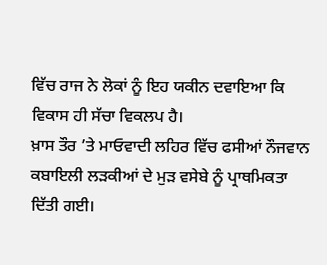ਵਿੱਚ ਰਾਜ ਨੇ ਲੋਕਾਂ ਨੂੰ ਇਹ ਯਕੀਨ ਦਵਾਇਆ ਕਿ ਵਿਕਾਸ ਹੀ ਸੱਚਾ ਵਿਕਲਪ ਹੈ।
ਖ਼ਾਸ ਤੌਰ ’ਤੇ ਮਾਓਵਾਦੀ ਲਹਿਰ ਵਿੱਚ ਫਸੀਆਂ ਨੌਜਵਾਨ ਕਬਾਇਲੀ ਲੜਕੀਆਂ ਦੇ ਮੁੜ ਵਸੇਬੇ ਨੂੰ ਪ੍ਰਾਥਮਿਕਤਾ ਦਿੱਤੀ ਗਈ।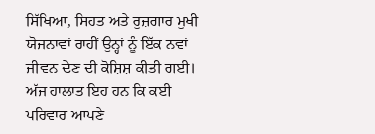ਸਿੱਖਿਆ, ਸਿਹਤ ਅਤੇ ਰੁਜ਼ਗਾਰ ਮੁਖੀ ਯੋਜਨਾਵਾਂ ਰਾਹੀਂ ਉਨ੍ਹਾਂ ਨੂੰ ਇੱਕ ਨਵਾਂ ਜੀਵਨ ਦੇਣ ਦੀ ਕੋਸ਼ਿਸ਼ ਕੀਤੀ ਗਈ। ਅੱਜ ਹਾਲਾਤ ਇਹ ਹਨ ਕਿ ਕਈ ਪਰਿਵਾਰ ਆਪਣੇ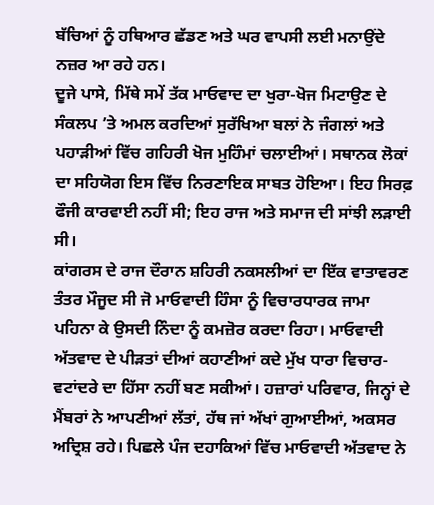ਬੱਚਿਆਂ ਨੂੰ ਹਥਿਆਰ ਛੱਡਣ ਅਤੇ ਘਰ ਵਾਪਸੀ ਲਈ ਮਨਾਉਂਦੇ ਨਜ਼ਰ ਆ ਰਹੇ ਹਨ।
ਦੂਜੇ ਪਾਸੇ, ਮਿੱਥੇ ਸਮੇਂ ਤੱਕ ਮਾਓਵਾਦ ਦਾ ਖੁਰਾ-ਖੋਜ ਮਿਟਾਉਣ ਦੇ ਸੰਕਲਪ ’ਤੇ ਅਮਲ ਕਰਦਿਆਂ ਸੁਰੱਖਿਆ ਬਲਾਂ ਨੇ ਜੰਗਲਾਂ ਅਤੇ ਪਹਾੜੀਆਂ ਵਿੱਚ ਗਹਿਰੀ ਖੋਜ ਮੁਹਿੰਮਾਂ ਚਲਾਈਆਂ। ਸਥਾਨਕ ਲੋਕਾਂ ਦਾ ਸਹਿਯੋਗ ਇਸ ਵਿੱਚ ਨਿਰਣਾਇਕ ਸਾਬਤ ਹੋਇਆ। ਇਹ ਸਿਰਫ਼ ਫੌਜੀ ਕਾਰਵਾਈ ਨਹੀਂ ਸੀ; ਇਹ ਰਾਜ ਅਤੇ ਸਮਾਜ ਦੀ ਸਾਂਝੀ ਲੜਾਈ ਸੀ।
ਕਾਂਗਰਸ ਦੇ ਰਾਜ ਦੌਰਾਨ ਸ਼ਹਿਰੀ ਨਕਸਲੀਆਂ ਦਾ ਇੱਕ ਵਾਤਾਵਰਣ ਤੰਤਰ ਮੌਜੂਦ ਸੀ ਜੋ ਮਾਓਵਾਦੀ ਹਿੰਸਾ ਨੂੰ ਵਿਚਾਰਧਾਰਕ ਜਾਮਾ ਪਹਿਨਾ ਕੇ ਉਸਦੀ ਨਿੰਦਾ ਨੂੰ ਕਮਜ਼ੋਰ ਕਰਦਾ ਰਿਹਾ। ਮਾਓਵਾਦੀ ਅੱਤਵਾਦ ਦੇ ਪੀੜਤਾਂ ਦੀਆਂ ਕਹਾਣੀਆਂ ਕਦੇ ਮੁੱਖ ਧਾਰਾ ਵਿਚਾਰ-ਵਟਾਂਦਰੇ ਦਾ ਹਿੱਸਾ ਨਹੀਂ ਬਣ ਸਕੀਆਂ। ਹਜ਼ਾਰਾਂ ਪਰਿਵਾਰ, ਜਿਨ੍ਹਾਂ ਦੇ ਮੈਂਬਰਾਂ ਨੇ ਆਪਣੀਆਂ ਲੱਤਾਂ, ਹੱਥ ਜਾਂ ਅੱਖਾਂ ਗੁਆਈਆਂ, ਅਕਸਰ ਅਦ੍ਰਿਸ਼ ਰਹੇ। ਪਿਛਲੇ ਪੰਜ ਦਹਾਕਿਆਂ ਵਿੱਚ ਮਾਓਵਾਦੀ ਅੱਤਵਾਦ ਨੇ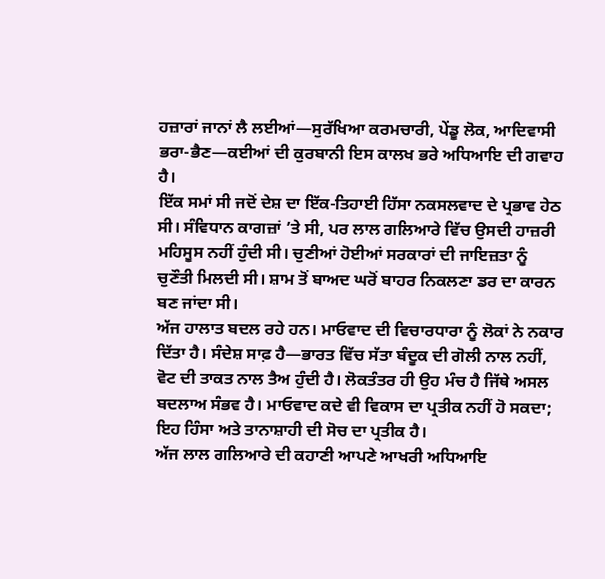ਹਜ਼ਾਰਾਂ ਜਾਨਾਂ ਲੈ ਲਈਆਂ—ਸੁਰੱਖਿਆ ਕਰਮਚਾਰੀ, ਪੇਂਡੂ ਲੋਕ, ਆਦਿਵਾਸੀ ਭਰਾ-ਭੈਣ—ਕਈਆਂ ਦੀ ਕੁਰਬਾਨੀ ਇਸ ਕਾਲਖ ਭਰੇ ਅਧਿਆਇ ਦੀ ਗਵਾਹ ਹੈ।
ਇੱਕ ਸਮਾਂ ਸੀ ਜਦੋਂ ਦੇਸ਼ ਦਾ ਇੱਕ-ਤਿਹਾਈ ਹਿੱਸਾ ਨਕਸਲਵਾਦ ਦੇ ਪ੍ਰਭਾਵ ਹੇਠ ਸੀ। ਸੰਵਿਧਾਨ ਕਾਗਜ਼ਾਂ ’ਤੇ ਸੀ, ਪਰ ਲਾਲ ਗਲਿਆਰੇ ਵਿੱਚ ਉਸਦੀ ਹਾਜ਼ਰੀ ਮਹਿਸੂਸ ਨਹੀਂ ਹੁੰਦੀ ਸੀ। ਚੁਣੀਆਂ ਹੋਈਆਂ ਸਰਕਾਰਾਂ ਦੀ ਜਾਇਜ਼ਤਾ ਨੂੰ ਚੁਣੌਤੀ ਮਿਲਦੀ ਸੀ। ਸ਼ਾਮ ਤੋਂ ਬਾਅਦ ਘਰੋਂ ਬਾਹਰ ਨਿਕਲਣਾ ਡਰ ਦਾ ਕਾਰਨ ਬਣ ਜਾਂਦਾ ਸੀ।
ਅੱਜ ਹਾਲਾਤ ਬਦਲ ਰਹੇ ਹਨ। ਮਾਓਵਾਦ ਦੀ ਵਿਚਾਰਧਾਰਾ ਨੂੰ ਲੋਕਾਂ ਨੇ ਨਕਾਰ ਦਿੱਤਾ ਹੈ। ਸੰਦੇਸ਼ ਸਾਫ਼ ਹੈ—ਭਾਰਤ ਵਿੱਚ ਸੱਤਾ ਬੰਦੂਕ ਦੀ ਗੋਲੀ ਨਾਲ ਨਹੀਂ, ਵੋਟ ਦੀ ਤਾਕਤ ਨਾਲ ਤੈਅ ਹੁੰਦੀ ਹੈ। ਲੋਕਤੰਤਰ ਹੀ ਉਹ ਮੰਚ ਹੈ ਜਿੱਥੇ ਅਸਲ ਬਦਲਾਅ ਸੰਭਵ ਹੈ। ਮਾਓਵਾਦ ਕਦੇ ਵੀ ਵਿਕਾਸ ਦਾ ਪ੍ਰਤੀਕ ਨਹੀਂ ਹੋ ਸਕਦਾ; ਇਹ ਹਿੰਸਾ ਅਤੇ ਤਾਨਾਸ਼ਾਹੀ ਦੀ ਸੋਚ ਦਾ ਪ੍ਰਤੀਕ ਹੈ।
ਅੱਜ ਲਾਲ ਗਲਿਆਰੇ ਦੀ ਕਹਾਣੀ ਆਪਣੇ ਆਖਰੀ ਅਧਿਆਇ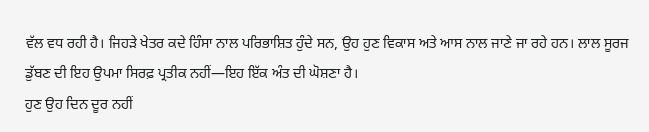ਵੱਲ ਵਧ ਰਹੀ ਹੈ। ਜਿਹੜੇ ਖੇਤਰ ਕਦੇ ਹਿੰਸਾ ਨਾਲ ਪਰਿਭਾਸ਼ਿਤ ਹੁੰਦੇ ਸਨ, ਉਹ ਹੁਣ ਵਿਕਾਸ ਅਤੇ ਆਸ ਨਾਲ ਜਾਣੇ ਜਾ ਰਹੇ ਹਨ। ਲਾਲ ਸੂਰਜ ਡੁੱਬਣ ਦੀ ਇਹ ਉਪਮਾ ਸਿਰਫ਼ ਪ੍ਰਤੀਕ ਨਹੀਂ—ਇਹ ਇੱਕ ਅੰਤ ਦੀ ਘੋਸ਼ਣਾ ਹੈ।
ਹੁਣ ਉਹ ਦਿਨ ਦੂਰ ਨਹੀਂ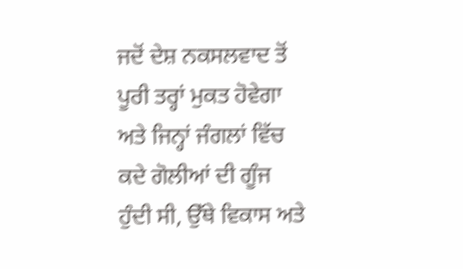ਜਦੋਂ ਦੇਸ਼ ਨਕਸਲਵਾਦ ਤੋਂ ਪੂਰੀ ਤਰ੍ਹਾਂ ਮੁਕਤ ਹੋਵੇਗਾ ਅਤੇ ਜਿਨ੍ਹਾਂ ਜੰਗਲਾਂ ਵਿੱਚ ਕਦੇ ਗੋਲੀਆਂ ਦੀ ਗੂੰਜ ਹੁੰਦੀ ਸੀ, ਉੱਥੇ ਵਿਕਾਸ ਅਤੇ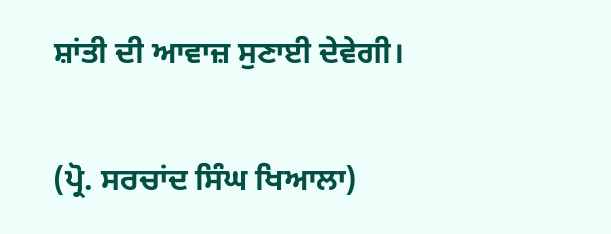ਸ਼ਾਂਤੀ ਦੀ ਆਵਾਜ਼ ਸੁਣਾਈ ਦੇਵੇਗੀ।

(ਪ੍ਰੋ. ਸਰਚਾਂਦ ਸਿੰਘ ਖਿਆਲਾ)